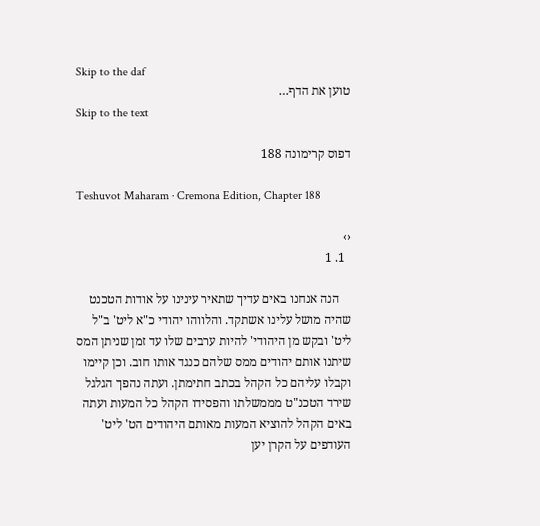Skip to the daf
טוען את הדף…
Skip to the text

דפוס קרימונה 188

Teshuvot Maharam · Cremona Edition, Chapter 188

‹›
  1. 1

    הנה אנחנו באים עדיך שתאיר עינינו על אודות הטכנט שהיה מושל עלינו אשתקד. והלווהו יהודי כ"א ליט' ב"ל ליט' ובקש מן היהודי' להיות ערבים שלו עד זמן שניתן המס שיתנו אותם יהודים ממס שלהם כנגד אותו חוב. וכן קיימו וקבלו עליהם כל הקהל בכתב חתימתן. ועתה נהפך הגלגל שירד הטכנ"ט מממשלתו והפסידו הקהל כל המעות ועתה באים הקהל להוציא המעות מאותם היהודים הט' ליט' העודפים על הקרן יען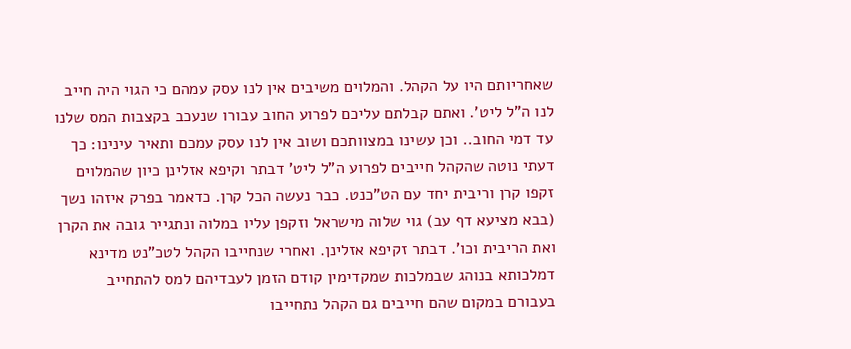שאחריותם היו על הקהל. והמלוים משיבים אין לנו עסק עמהם כי הגוי היה חייב לנו ה"ל ליט'. ואתם קבלתם עליכם לפרוע החוב עבורו שנעכב בקצבות המס שלנו עד דמי החוב.. וכן עשינו במצוותכם ושוב אין לנו עסק עמכם ותאיר עינינו: כך דעתי נוטה שהקהל חייבים לפרוע ה"ל ליט' דבתר וקיפא אזלינן כיון שהמלוים זקפו קרן וריבית יחד עם הט"כנט. כבר נעשה הכל קרן. כדאמר בפרק איזהו נשך (בבא מציעא דף עב) גוי שלוה מישראל וזקפן עליו במלוה ונתגייר גובה את הקרן ואת הריבית וכו'. דבתר זקיפא אזלינן. ואחרי שנחייבו הקהל לטכ"נט מדינא דמלכותא בנוהג שבמלכות שמקדימין קודם הזמן לעבדיהם למס להתחייב בעבורם במקום שהם חייבים גם הקהל נתחייבו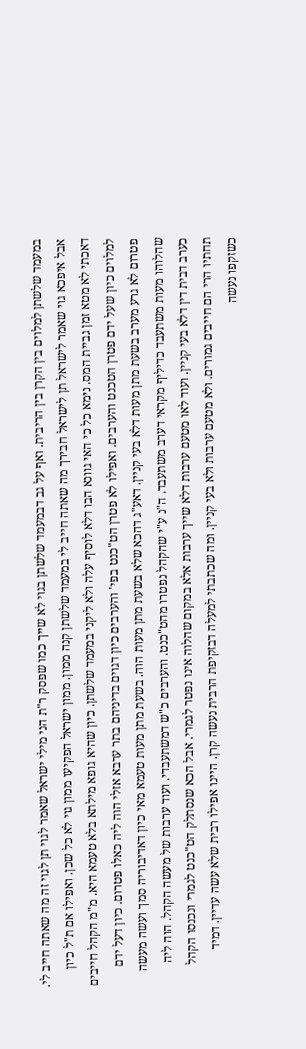במעמד שלשתן למלוים בין הקרן בין הריבית. ואף על גב דבמעמד שלשתן בגוי לא שייך כמו שפסק ר"ת הני מילי ישראל שאמר לגוי תן לגוי זה מה שאתה חייב לי. אבל איפכא גוי שאמר לישראל תן לישראל חבירך מה שאתה חייב לי במעמד שלשתן קנה ממון. ממון ישראל הפקיעו ממון גוי לא כל שכן. ואפילו אם ת"ל כיון דאכתי לא מטא זמן גביית המס. נימא כל כי האי גוונא הבו דלא לוסיף עלה ולא ליקני במעמד שלשתן. כיון שהיא גופא מילתא בלא טעמא היא. מ"מ הקהל חייבים למלוים כיון שעל ידם פטרן הטכנט והערבים. ואפילו לא פטרן הט"כנט בפי' והערבים כיון דגוים בדיניהם בתר ערבא אזלי הוה ליה כאלו פטרום. כיון דעל ידם פטרום לא גרע מערב בשעת מתן מעות דלא בעי קניין. דאע"ג דהכא שלא בשעת מתן מעות הוה. בשעת מתן מעות טעמא מאי כיון דאדיבוריה סמך ועשה מעשה שהלוהו מעות משתעבד כדיליף מקראי דערב משתעבד. ה"נ ע"י שהקהל נפטרו מהט"כנט. והערבים כ"ש דמשתעבדי. ועוד ערבות של מעשה הקהל. הוה ליה כערב דבית דין דלא בעי קניין. ועוד לאו מטעם ערבות דלא שייך ערבות אלא במקום שהלוה אינו נפטר לגמרי. אבל הכא שנסתלק הט"כנט לגמרי ונכנסו הקהל תחתיו הרי הם חייבים גמורים. ולא מטעם ערבות ולא בעי קניין. ומה שכתבתי למעלה דבזקיפת הרבית נעשה קרן. היינו אפילו רבית שלא עשה עדיין. דמיד כשזקפו נעשה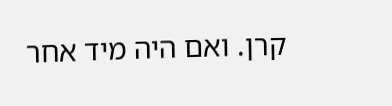קרן. ואם היה מיד אחר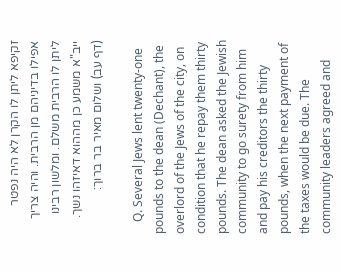זקיפא ליתן לו הקרן לא היה נפטר אפילו בדיניהם מן הרבית. והיה צריך ליתן לו הרבית משלם. ומלשון רבינו ייב"א משמע כן מההוא דאיזהו נשך. (דף עב) ושלום מאיר בר ברוך:

    Q. Several Jews lent twenty-one pounds to the dean (Dechant), the overlord of the Jews of the city, on condition that he repay them thirty pounds. The dean asked the Jewish community to go surety from him and pay his creditors the thirty pounds, when the next payment of the taxes would be due. The community leaders agreed and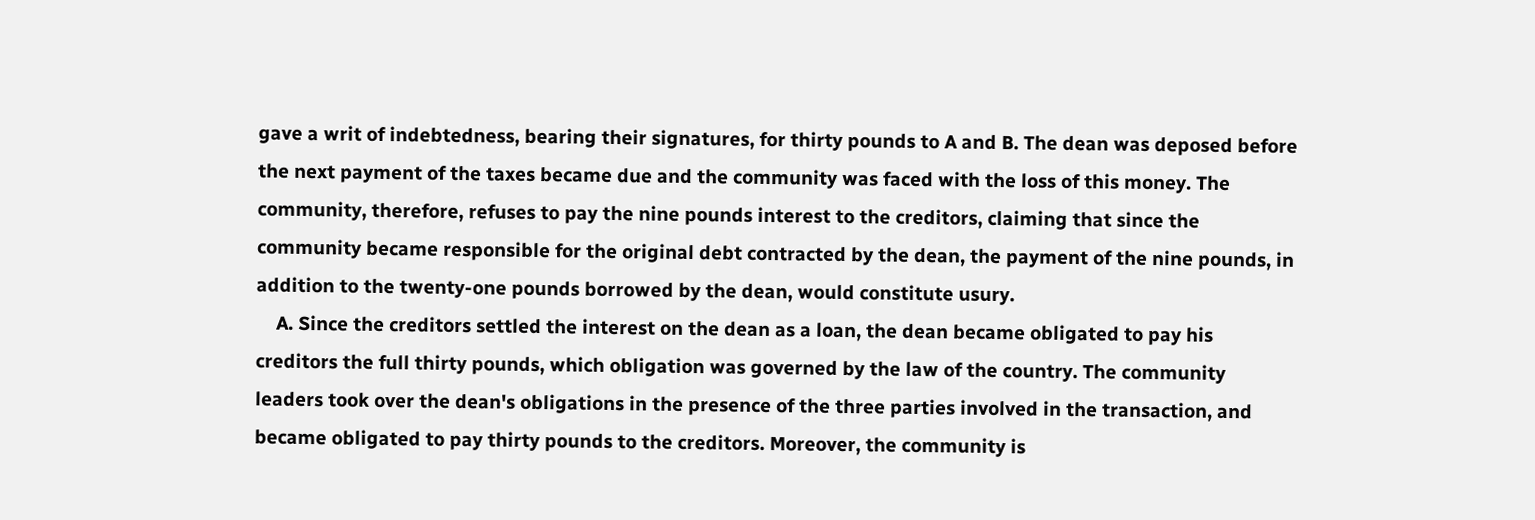gave a writ of indebtedness, bearing their signatures, for thirty pounds to A and B. The dean was deposed before the next payment of the taxes became due and the community was faced with the loss of this money. The community, therefore, refuses to pay the nine pounds interest to the creditors, claiming that since the community became responsible for the original debt contracted by the dean, the payment of the nine pounds, in addition to the twenty-one pounds borrowed by the dean, would constitute usury.
    A. Since the creditors settled the interest on the dean as a loan, the dean became obligated to pay his creditors the full thirty pounds, which obligation was governed by the law of the country. The community leaders took over the dean's obligations in the presence of the three parties involved in the transaction, and became obligated to pay thirty pounds to the creditors. Moreover, the community is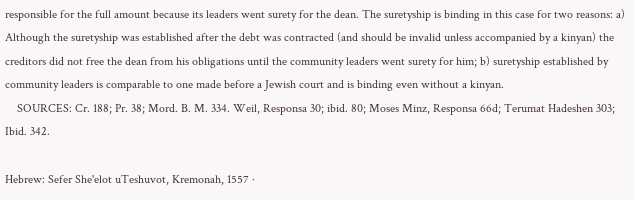responsible for the full amount because its leaders went surety for the dean. The suretyship is binding in this case for two reasons: a) Although the suretyship was established after the debt was contracted (and should be invalid unless accompanied by a kinyan) the creditors did not free the dean from his obligations until the community leaders went surety for him; b) suretyship established by community leaders is comparable to one made before a Jewish court and is binding even without a kinyan.
    SOURCES: Cr. 188; Pr. 38; Mord. B. M. 334. Weil, Responsa 30; ibid. 80; Moses Minz, Responsa 66d; Terumat Hadeshen 303; Ibid. 342.

Hebrew: Sefer She'elot uTeshuvot, Kremonah, 1557 ·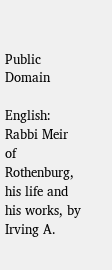Public Domain

English: Rabbi Meir of Rothenburg, his life and his works, by Irving A.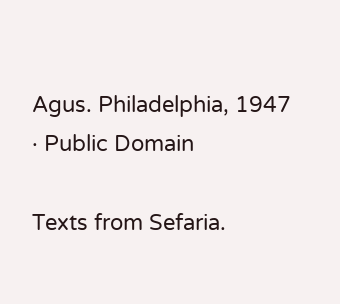Agus. Philadelphia, 1947 · Public Domain

Texts from Sefaria.